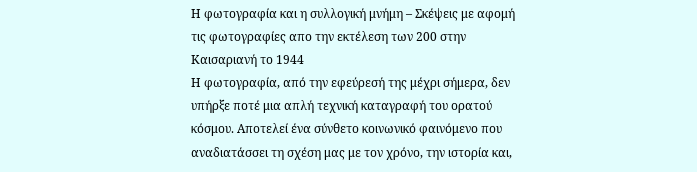Η φωτογραφία και η συλλογική μνήμη – Σκέψεις με αφομή τις φωτογραφίες απο την εκτέλεση των 200 στην Καισαριανή το 1944
Η φωτογραφία, από την εφεύρεσή της μέχρι σήμερα, δεν υπήρξε ποτέ μια απλή τεχνική καταγραφή του ορατού κόσμου. Αποτελεί ένα σύνθετο κοινωνικό φαινόμενο που αναδιατάσσει τη σχέση μας με τον χρόνο, την ιστορία και,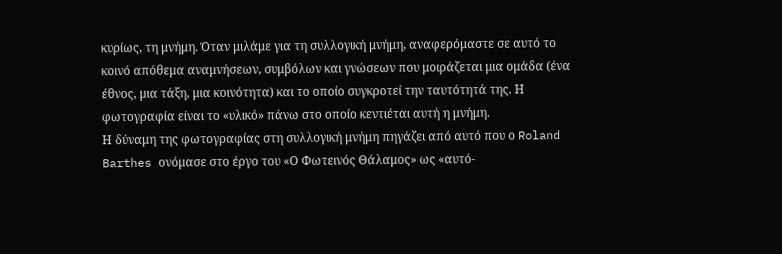κυρίως, τη μνήμη. Όταν μιλάμε για τη συλλογική μνήμη, αναφερόμαστε σε αυτό το κοινό απόθεμα αναμνήσεων, συμβόλων και γνώσεων που μοιράζεται μια ομάδα (ένα έθνος, μια τάξη, μια κοινότητα) και το οποίο συγκροτεί την ταυτότητά της. Η φωτογραφία είναι το «υλικό» πάνω στο οποίο κεντιέται αυτή η μνήμη.
Η δύναμη της φωτογραφίας στη συλλογική μνήμη πηγάζει από αυτό που ο Roland Barthes ονόμασε στο έργο του «Ο Φωτεινός Θάλαμος» ως «αυτό-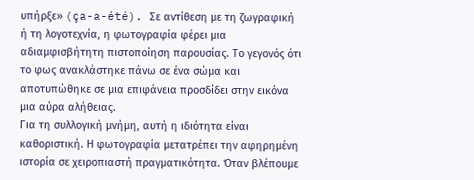υπήρξε» (ça-a-été). Σε αντίθεση με τη ζωγραφική ή τη λογοτεχνία, η φωτογραφία φέρει μια αδιαμφισβήτητη πιστοποίηση παρουσίας. Το γεγονός ότι το φως ανακλάστηκε πάνω σε ένα σώμα και αποτυπώθηκε σε μια επιφάνεια προσδίδει στην εικόνα μια αύρα αλήθειας.
Για τη συλλογική μνήμη, αυτή η ιδιότητα είναι καθοριστική. Η φωτογραφία μετατρέπει την αφηρημένη ιστορία σε χειροπιαστή πραγματικότητα. Όταν βλέπουμε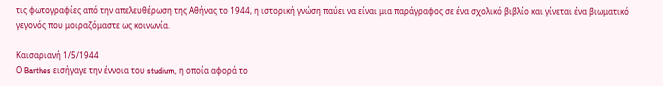τις φωτογραφίες από την απελευθέρωση της Αθήνας το 1944, η ιστορική γνώση παύει να είναι μια παράγραφος σε ένα σχολικό βιβλίο και γίνεται ένα βιωματικό γεγονός που μοιραζόμαστε ως κοινωνία.

Καισαριανή 1/5/1944
Ο Barthes εισήγαγε την έννοια του studium, η οποία αφορά το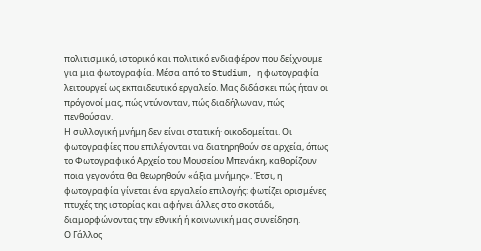πολιτισμικό, ιστορικό και πολιτικό ενδιαφέρον που δείχνουμε για μια φωτογραφία. Μέσα από το Studium, η φωτογραφία λειτουργεί ως εκπαιδευτικό εργαλείο. Μας διδάσκει πώς ήταν οι πρόγονοί μας, πώς ντύνονταν, πώς διαδήλωναν, πώς πενθούσαν.
Η συλλογική μνήμη δεν είναι στατική· οικοδομείται. Οι φωτογραφίες που επιλέγονται να διατηρηθούν σε αρχεία, όπως το Φωτογραφικό Αρχείο του Μουσείου Μπενάκη, καθορίζουν ποια γεγονότα θα θεωρηθούν «άξια μνήμης». Έτσι, η φωτογραφία γίνεται ένα εργαλείο επιλογής: φωτίζει ορισμένες πτυχές της ιστορίας και αφήνει άλλες στο σκοτάδι, διαμορφώνοντας την εθνική ή κοινωνική μας συνείδηση.
Ο Γάλλος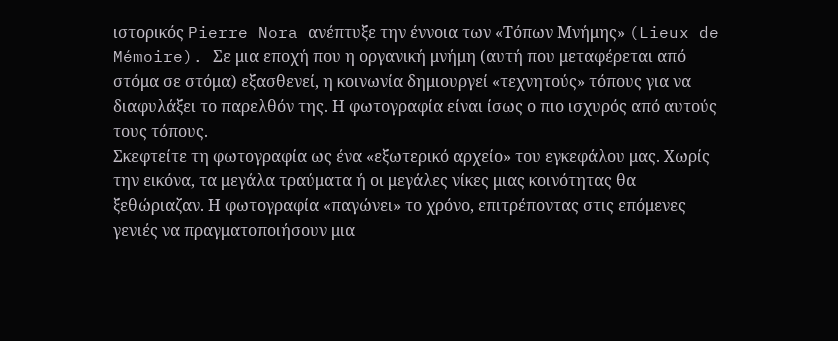ιστορικός Pierre Nora ανέπτυξε την έννοια των «Τόπων Μνήμης» (Lieux de Mémoire). Σε μια εποχή που η οργανική μνήμη (αυτή που μεταφέρεται από στόμα σε στόμα) εξασθενεί, η κοινωνία δημιουργεί «τεχνητούς» τόπους για να διαφυλάξει το παρελθόν της. Η φωτογραφία είναι ίσως ο πιο ισχυρός από αυτούς τους τόπους.
Σκεφτείτε τη φωτογραφία ως ένα «εξωτερικό αρχείο» του εγκεφάλου μας. Χωρίς την εικόνα, τα μεγάλα τραύματα ή οι μεγάλες νίκες μιας κοινότητας θα ξεθώριαζαν. Η φωτογραφία «παγώνει» το χρόνο, επιτρέποντας στις επόμενες γενιές να πραγματοποιήσουν μια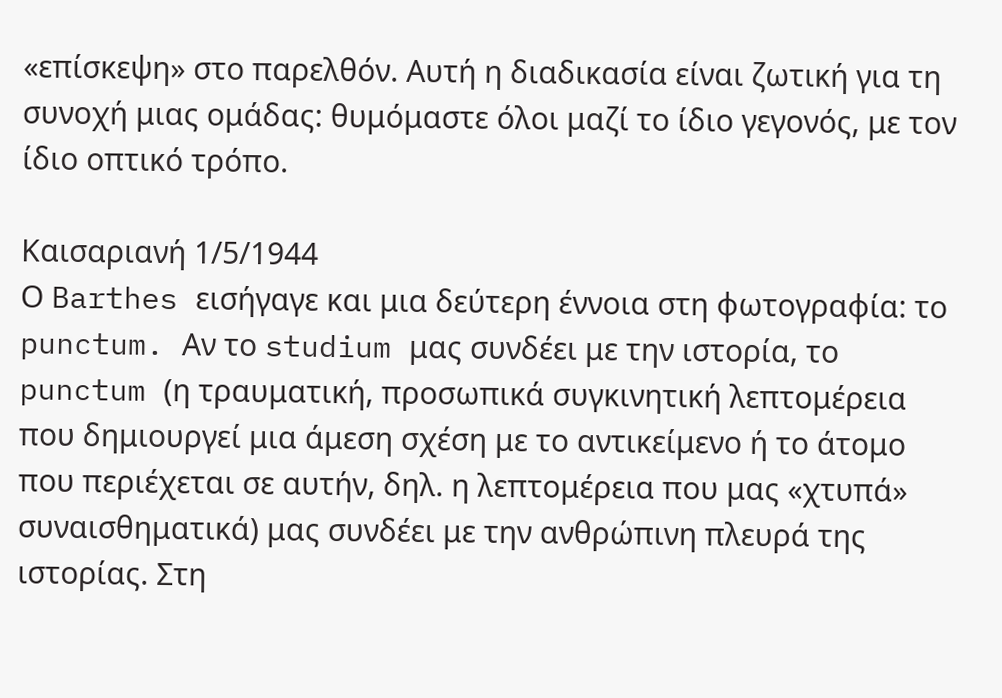«επίσκεψη» στο παρελθόν. Αυτή η διαδικασία είναι ζωτική για τη συνοχή μιας ομάδας: θυμόμαστε όλοι μαζί το ίδιο γεγονός, με τον ίδιο οπτικό τρόπο.

Καισαριανή 1/5/1944
Ο Barthes εισήγαγε και μια δεύτερη έννοια στη φωτογραφία: το punctum. Αν το studium μας συνδέει με την ιστορία, το punctum (η τραυματική, προσωπικά συγκινητική λεπτομέρεια που δημιουργεί μια άμεση σχέση με το αντικείμενο ή το άτομο που περιέχεται σε αυτήν, δηλ. η λεπτομέρεια που μας «χτυπά» συναισθηματικά) μας συνδέει με την ανθρώπινη πλευρά της ιστορίας. Στη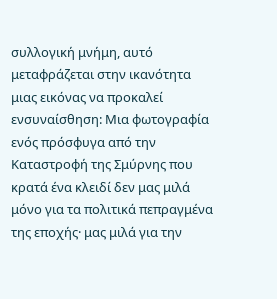συλλογική μνήμη, αυτό μεταφράζεται στην ικανότητα μιας εικόνας να προκαλεί ενσυναίσθηση: Μια φωτογραφία ενός πρόσφυγα από την Καταστροφή της Σμύρνης που κρατά ένα κλειδί δεν μας μιλά μόνο για τα πολιτικά πεπραγμένα της εποχής· μας μιλά για την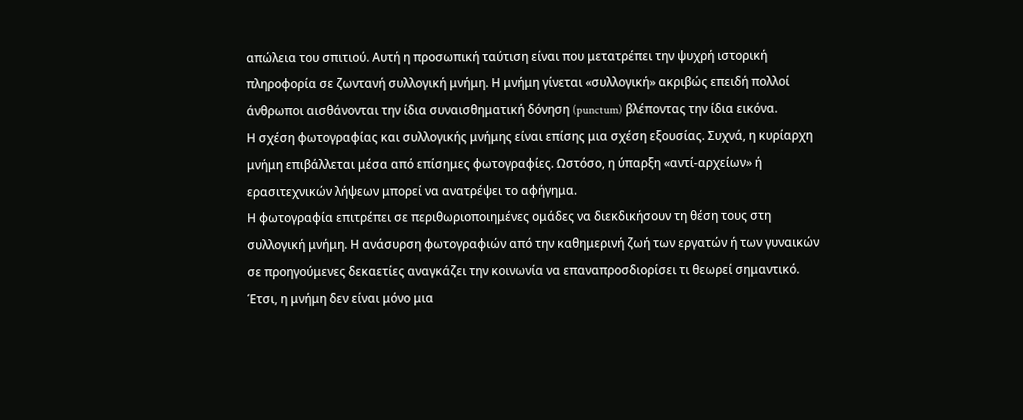απώλεια του σπιτιού. Αυτή η προσωπική ταύτιση είναι που μετατρέπει την ψυχρή ιστορική πληροφορία σε ζωντανή συλλογική μνήμη. Η μνήμη γίνεται «συλλογική» ακριβώς επειδή πολλοί άνθρωποι αισθάνονται την ίδια συναισθηματική δόνηση (punctum) βλέποντας την ίδια εικόνα.
Η σχέση φωτογραφίας και συλλογικής μνήμης είναι επίσης μια σχέση εξουσίας. Συχνά, η κυρίαρχη μνήμη επιβάλλεται μέσα από επίσημες φωτογραφίες. Ωστόσο, η ύπαρξη «αντί-αρχείων» ή ερασιτεχνικών λήψεων μπορεί να ανατρέψει το αφήγημα.
Η φωτογραφία επιτρέπει σε περιθωριοποιημένες ομάδες να διεκδικήσουν τη θέση τους στη συλλογική μνήμη. Η ανάσυρση φωτογραφιών από την καθημερινή ζωή των εργατών ή των γυναικών σε προηγούμενες δεκαετίες αναγκάζει την κοινωνία να επαναπροσδιορίσει τι θεωρεί σημαντικό. Έτσι, η μνήμη δεν είναι μόνο μια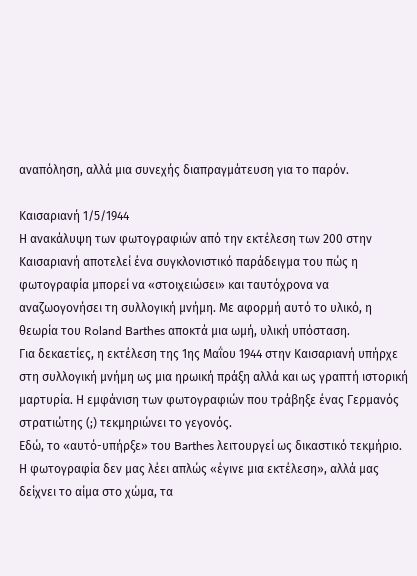αναπόληση, αλλά μια συνεχής διαπραγμάτευση για το παρόν.

Καισαριανή 1/5/1944
Η ανακάλυψη των φωτογραφιών από την εκτέλεση των 200 στην Καισαριανή αποτελεί ένα συγκλονιστικό παράδειγμα του πώς η φωτογραφία μπορεί να «στοιχειώσει» και ταυτόχρονα να αναζωογονήσει τη συλλογική μνήμη. Με αφορμή αυτό το υλικό, η θεωρία του Roland Barthes αποκτά μια ωμή, υλική υπόσταση.
Για δεκαετίες, η εκτέλεση της 1ης Μαΐου 1944 στην Καισαριανή υπήρχε στη συλλογική μνήμη ως μια ηρωική πράξη αλλά και ως γραπτή ιστορική μαρτυρία. Η εμφάνιση των φωτογραφιών που τράβηξε ένας Γερμανός στρατιώτης (;) τεκμηριώνει το γεγονός.
Εδώ, το «αυτό-υπήρξε» του Barthes λειτουργεί ως δικαστικό τεκμήριο. Η φωτογραφία δεν μας λέει απλώς «έγινε μια εκτέλεση», αλλά μας δείχνει το αίμα στο χώμα, τα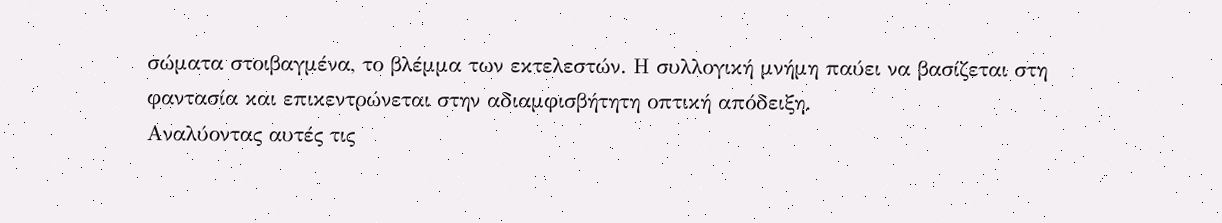σώματα στοιβαγμένα, το βλέμμα των εκτελεστών. Η συλλογική μνήμη παύει να βασίζεται στη φαντασία και επικεντρώνεται στην αδιαμφισβήτητη οπτική απόδειξη.
Αναλύοντας αυτές τις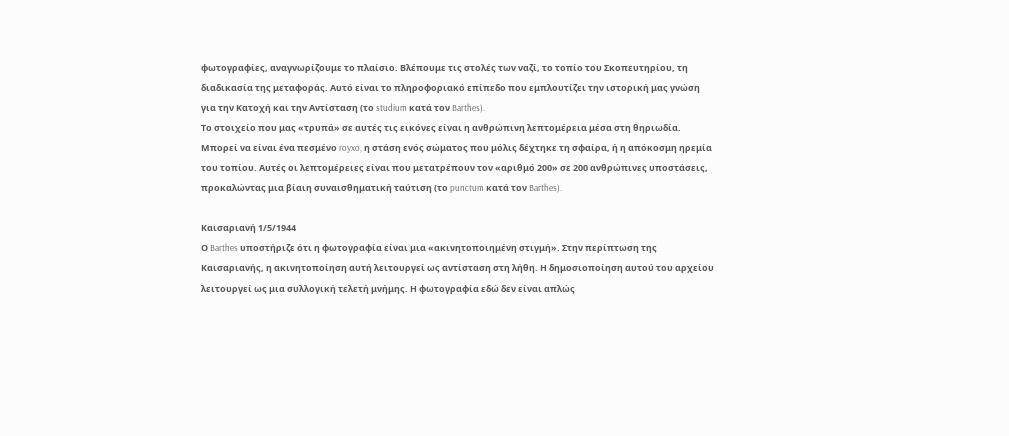φωτογραφίες, αναγνωρίζουμε το πλαίσιο. Βλέπουμε τις στολές των ναζί, το τοπίο του Σκοπευτηρίου, τη διαδικασία της μεταφοράς. Αυτό είναι το πληροφοριακό επίπεδο που εμπλουτίζει την ιστορική μας γνώση για την Κατοχή και την Αντίσταση (το studium κατά τον Barthes).
Το στοιχείο που μας «τρυπά» σε αυτές τις εικόνες είναι η ανθρώπινη λεπτομέρεια μέσα στη θηριωδία. Μπορεί να είναι ένα πεσμένο royxo, η στάση ενός σώματος που μόλις δέχτηκε τη σφαίρα, ή η απόκοσμη ηρεμία του τοπίου. Αυτές οι λεπτομέρειες είναι που μετατρέπουν τον «αριθμό 200» σε 200 ανθρώπινες υποστάσεις, προκαλώντας μια βίαιη συναισθηματική ταύτιση (το punctum κατά τον Barthes).

Καισαριανή 1/5/1944
Ο Barthes υποστήριζε ότι η φωτογραφία είναι μια «ακινητοποιημένη στιγμή». Στην περίπτωση της Καισαριανής, η ακινητοποίηση αυτή λειτουργεί ως αντίσταση στη λήθη. Η δημοσιοποίηση αυτού του αρχείου λειτουργεί ως μια συλλογική τελετή μνήμης. Η φωτογραφία εδώ δεν είναι απλώς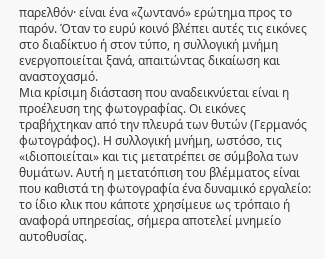παρελθόν· είναι ένα «ζωντανό» ερώτημα προς το παρόν. Όταν το ευρύ κοινό βλέπει αυτές τις εικόνες στο διαδίκτυο ή στον τύπο, η συλλογική μνήμη ενεργοποιείται ξανά, απαιτώντας δικαίωση και αναστοχασμό.
Μια κρίσιμη διάσταση που αναδεικνύεται είναι η προέλευση της φωτογραφίας. Οι εικόνες τραβήχτηκαν από την πλευρά των θυτών (Γερμανός φωτογράφος). Η συλλογική μνήμη, ωστόσο, τις «ιδιοποιείται» και τις μετατρέπει σε σύμβολα των θυμάτων. Αυτή η μετατόπιση του βλέμματος είναι που καθιστά τη φωτογραφία ένα δυναμικό εργαλείο: το ίδιο κλικ που κάποτε χρησίμευε ως τρόπαιο ή αναφορά υπηρεσίας, σήμερα αποτελεί μνημείο αυτοθυσίας.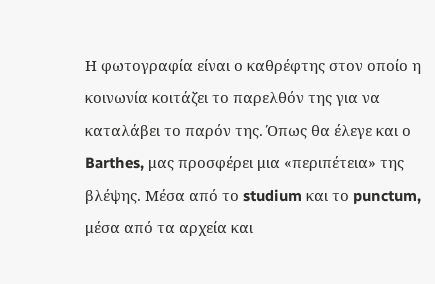Η φωτογραφία είναι ο καθρέφτης στον οποίο η κοινωνία κοιτάζει το παρελθόν της για να καταλάβει το παρόν της. Όπως θα έλεγε και ο Barthes, μας προσφέρει μια «περιπέτεια» της βλέψης. Μέσα από το studium και το punctum, μέσα από τα αρχεία και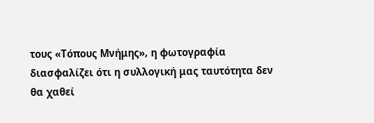τους «Τόπους Μνήμης», η φωτογραφία διασφαλίζει ότι η συλλογική μας ταυτότητα δεν θα χαθεί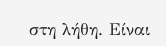στη λήθη. Είναι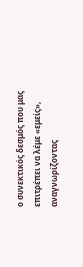ο συνεκτικός δεσμός που μας επιτρέπει να λέμε «εμείς», αναγνωρίζοντας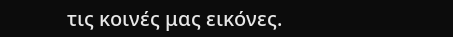τις κοινές μας εικόνες.